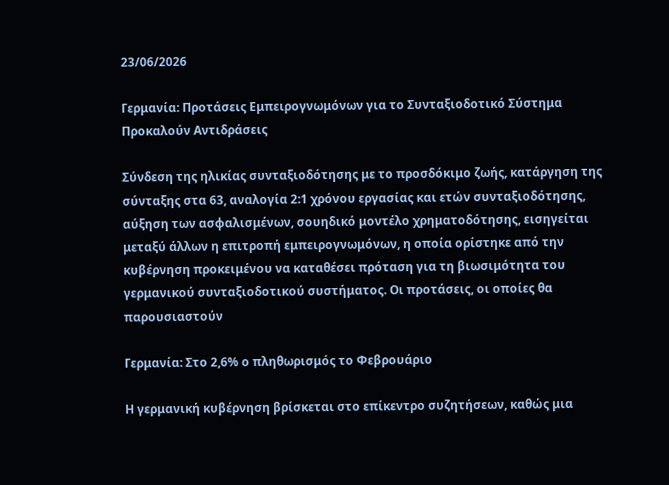23/06/2026

Γερμανία: Προτάσεις Εμπειρογνωμόνων για το Συνταξιοδοτικό Σύστημα Προκαλούν Αντιδράσεις

Σύνδεση της ηλικίας συνταξιοδότησης με το προσδόκιμο ζωής, κατάργηση της σύνταξης στα 63, αναλογία 2:1 χρόνου εργασίας και ετών συνταξιοδότησης, αύξηση των ασφαλισμένων, σουηδικό μοντέλο χρηματοδότησης, εισηγείται μεταξύ άλλων η επιτροπή εμπειρογνωμόνων, η οποία ορίστηκε από την κυβέρνηση προκειμένου να καταθέσει πρόταση για τη βιωσιμότητα του γερμανικού συνταξιοδοτικού συστήματος. Οι προτάσεις, οι οποίες θα παρουσιαστούν

Γερμανία: Στο 2,6% ο πληθωρισμός το Φεβρουάριο

Η γερμανική κυβέρνηση βρίσκεται στο επίκεντρο συζητήσεων, καθώς μια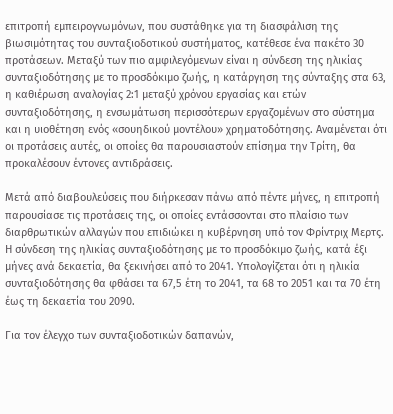επιτροπή εμπειρογνωμόνων, που συστάθηκε για τη διασφάλιση της βιωσιμότητας του συνταξιοδοτικού συστήματος, κατέθεσε ένα πακέτο 30 προτάσεων. Μεταξύ των πιο αμφιλεγόμενων είναι η σύνδεση της ηλικίας συνταξιοδότησης με το προσδόκιμο ζωής, η κατάργηση της σύνταξης στα 63, η καθιέρωση αναλογίας 2:1 μεταξύ χρόνου εργασίας και ετών συνταξιοδότησης, η ενσωμάτωση περισσότερων εργαζομένων στο σύστημα και η υιοθέτηση ενός «σουηδικού μοντέλου» χρηματοδότησης. Αναμένεται ότι οι προτάσεις αυτές, οι οποίες θα παρουσιαστούν επίσημα την Τρίτη, θα προκαλέσουν έντονες αντιδράσεις.

Μετά από διαβουλεύσεις που διήρκεσαν πάνω από πέντε μήνες, η επιτροπή παρουσίασε τις προτάσεις της, οι οποίες εντάσσονται στο πλαίσιο των διαρθρωτικών αλλαγών που επιδιώκει η κυβέρνηση υπό τον Φρίντριχ Μερτς. Η σύνδεση της ηλικίας συνταξιοδότησης με το προσδόκιμο ζωής, κατά έξι μήνες ανά δεκαετία, θα ξεκινήσει από το 2041. Υπολογίζεται ότι η ηλικία συνταξιοδότησης θα φθάσει τα 67,5 έτη το 2041, τα 68 το 2051 και τα 70 έτη έως τη δεκαετία του 2090.

Για τον έλεγχο των συνταξιοδοτικών δαπανών,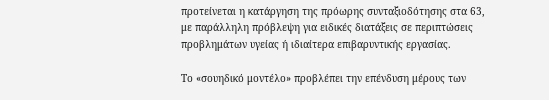προτείνεται η κατάργηση της πρόωρης συνταξιοδότησης στα 63, με παράλληλη πρόβλεψη για ειδικές διατάξεις σε περιπτώσεις προβλημάτων υγείας ή ιδιαίτερα επιβαρυντικής εργασίας.

Το «σουηδικό μοντέλο» προβλέπει την επένδυση μέρους των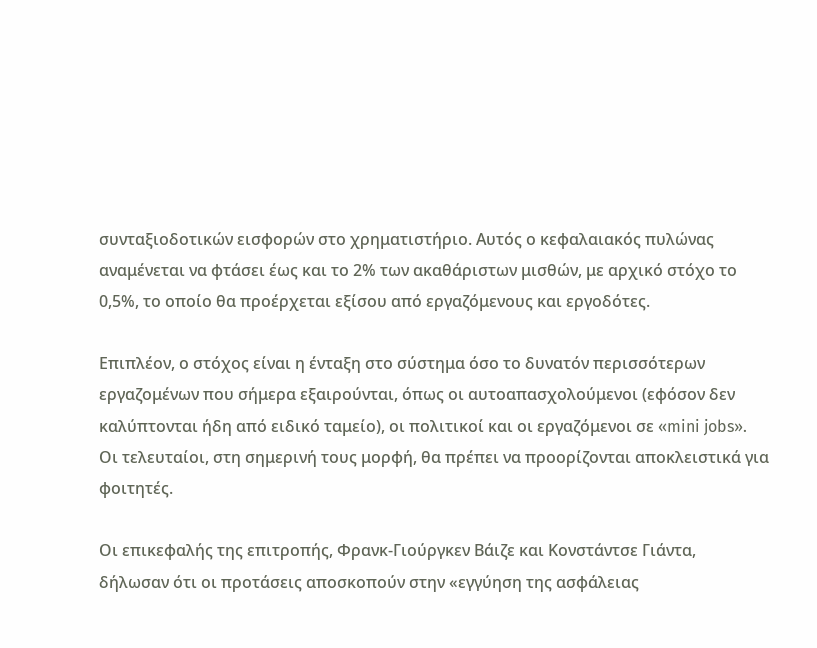συνταξιοδοτικών εισφορών στο χρηματιστήριο. Αυτός ο κεφαλαιακός πυλώνας αναμένεται να φτάσει έως και το 2% των ακαθάριστων μισθών, με αρχικό στόχο το 0,5%, το οποίο θα προέρχεται εξίσου από εργαζόμενους και εργοδότες.

Επιπλέον, ο στόχος είναι η ένταξη στο σύστημα όσο το δυνατόν περισσότερων εργαζομένων που σήμερα εξαιρούνται, όπως οι αυτοαπασχολούμενοι (εφόσον δεν καλύπτονται ήδη από ειδικό ταμείο), οι πολιτικοί και οι εργαζόμενοι σε «mini jobs». Οι τελευταίοι, στη σημερινή τους μορφή, θα πρέπει να προορίζονται αποκλειστικά για φοιτητές.

Οι επικεφαλής της επιτροπής, Φρανκ-Γιούργκεν Βάιζε και Κονστάντσε Γιάντα, δήλωσαν ότι οι προτάσεις αποσκοπούν στην «εγγύηση της ασφάλειας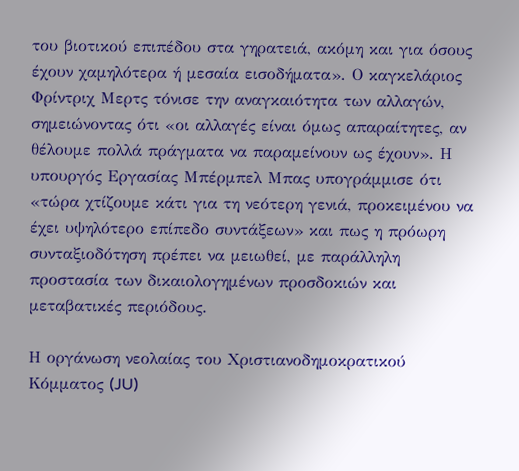του βιοτικού επιπέδου στα γηρατειά, ακόμη και για όσους έχουν χαμηλότερα ή μεσαία εισοδήματα». Ο καγκελάριος Φρίντριχ Μερτς τόνισε την αναγκαιότητα των αλλαγών, σημειώνοντας ότι «οι αλλαγές είναι όμως απαραίτητες, αν θέλουμε πολλά πράγματα να παραμείνουν ως έχουν». Η υπουργός Εργασίας Μπέρμπελ Μπας υπογράμμισε ότι «τώρα χτίζουμε κάτι για τη νεότερη γενιά, προκειμένου να έχει υψηλότερο επίπεδο συντάξεων» και πως η πρόωρη συνταξιοδότηση πρέπει να μειωθεί, με παράλληλη προστασία των δικαιολογημένων προσδοκιών και μεταβατικές περιόδους.

Η οργάνωση νεολαίας του Χριστιανοδημοκρατικού Κόμματος (JU)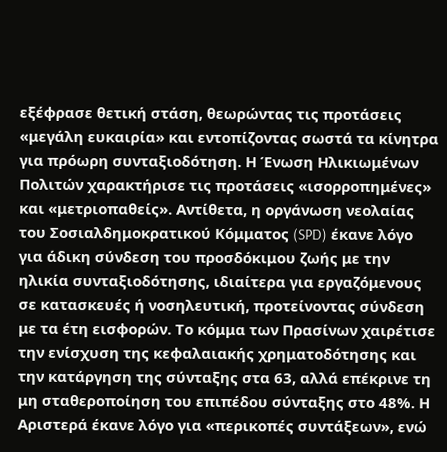εξέφρασε θετική στάση, θεωρώντας τις προτάσεις «μεγάλη ευκαιρία» και εντοπίζοντας σωστά τα κίνητρα για πρόωρη συνταξιοδότηση. Η Ένωση Ηλικιωμένων Πολιτών χαρακτήρισε τις προτάσεις «ισορροπημένες» και «μετριοπαθείς». Αντίθετα, η οργάνωση νεολαίας του Σοσιαλδημοκρατικού Κόμματος (SPD) έκανε λόγο για άδικη σύνδεση του προσδόκιμου ζωής με την ηλικία συνταξιοδότησης, ιδιαίτερα για εργαζόμενους σε κατασκευές ή νοσηλευτική, προτείνοντας σύνδεση με τα έτη εισφορών. Το κόμμα των Πρασίνων χαιρέτισε την ενίσχυση της κεφαλαιακής χρηματοδότησης και την κατάργηση της σύνταξης στα 63, αλλά επέκρινε τη μη σταθεροποίηση του επιπέδου σύνταξης στο 48%. Η Αριστερά έκανε λόγο για «περικοπές συντάξεων», ενώ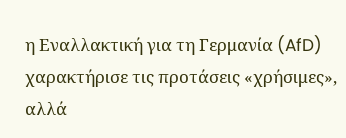η Εναλλακτική για τη Γερμανία (AfD) χαρακτήρισε τις προτάσεις «χρήσιμες», αλλά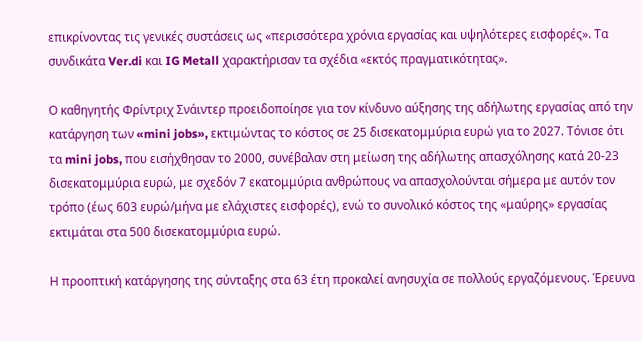επικρίνοντας τις γενικές συστάσεις ως «περισσότερα χρόνια εργασίας και υψηλότερες εισφορές». Τα συνδικάτα Ver.di και IG Metall χαρακτήρισαν τα σχέδια «εκτός πραγματικότητας».

Ο καθηγητής Φρίντριχ Σνάιντερ προειδοποίησε για τον κίνδυνο αύξησης της αδήλωτης εργασίας από την κατάργηση των «mini jobs», εκτιμώντας το κόστος σε 25 δισεκατομμύρια ευρώ για το 2027. Τόνισε ότι τα mini jobs, που εισήχθησαν το 2000, συνέβαλαν στη μείωση της αδήλωτης απασχόλησης κατά 20-23 δισεκατομμύρια ευρώ, με σχεδόν 7 εκατομμύρια ανθρώπους να απασχολούνται σήμερα με αυτόν τον τρόπο (έως 603 ευρώ/μήνα με ελάχιστες εισφορές), ενώ το συνολικό κόστος της «μαύρης» εργασίας εκτιμάται στα 500 δισεκατομμύρια ευρώ.

Η προοπτική κατάργησης της σύνταξης στα 63 έτη προκαλεί ανησυχία σε πολλούς εργαζόμενους. Έρευνα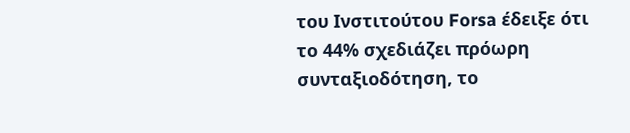του Ινστιτούτου Forsa έδειξε ότι το 44% σχεδιάζει πρόωρη συνταξιοδότηση, το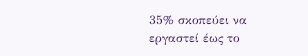35% σκοπεύει να εργαστεί έως το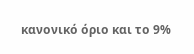κανονικό όριο και το 9%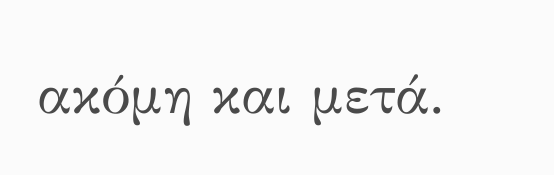ακόμη και μετά.